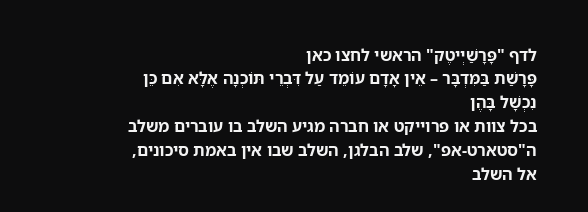לדף "פָּרָשַׁיְיטֶק" הראשי לחצו כאן
פָּרָשַׁת בַּמִּדְבָּר – אֵין אָדָם עוֹמֵד עַל דִּבְרֵי תּוֹכְנָה אֶלָּא אִם כֵּן נִכְשָׁל בָּהֶן
בכל צוות או פרוייקט או חברה מגיע השלב בו עוברים משלב ה"סטארט-אפ", שלב הבלגן, השלב שבו אין באמת סיכונים, אל השלב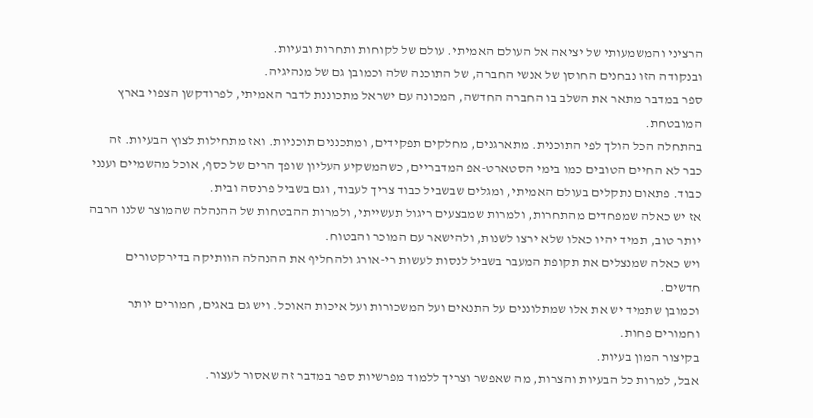הרציני והמשמעותי של יציאה אל העולם האמיתי. עולם של לקוחות ותחרות ובעיות.
ובנקודה הזו נבחנים החוסן של אנשי החברה, של התוכנה שלה וכמובן גם של מנהיגיה.
ספר במדבר מתאר את השלב בו החברה החדשה, המכונה עם ישראל מתכוננת לדבר האמיתי, לפרודקשן הצפוי בארץ המובטחת.
בהתחלה הכל הולך לפי התוכנית. מתארגנים, מחלקים תפקידים, ומתכננים תוכניות. ואז מתחילות לצוץ הבעיות. זה כבר לא החיים הטובים כמו בימי הסטארט-אפ המדבריים, כשהמשקיע העליון שופך הרים של כסף, אוכל מהשמיים וענני כבוד. פתאום נתקלים בעולם האמיתי, ומגלים שבשביל כבוד צריך לעבוד, וגם בשביל פרנסה ובית.
אז יש כאלה שמפחדים מהתחרות, ולמרות שמבצעים ריגול תעשייתי, ולמרות ההבטחות של ההנהלה שהמוצר שלנו הרבה יותר טוב, תמיד יהיו כאלו שלא ירצו לשנות, ולהישאר עם המוכר והבטוח.
ויש כאלה שמנצלים את תקופת המעבר בשביל לנסות לעשות רי-אורג ולהחליף את ההנהלה הוותיקה בדירקטורים חדשים.
וכמובן שתמיד יש את אלו שמתלוננים על התנאים ועל המשכורות ועל איכות האוכל. ויש גם באגים, חמורים יותר וחמורים פחות.
בקיצור המון בעיות.
אבל, למרות כל הבעיות והצרות, מה שאפשר וצריך ללמוד מפרשיות ספר במדבר זה שאסור לעצור.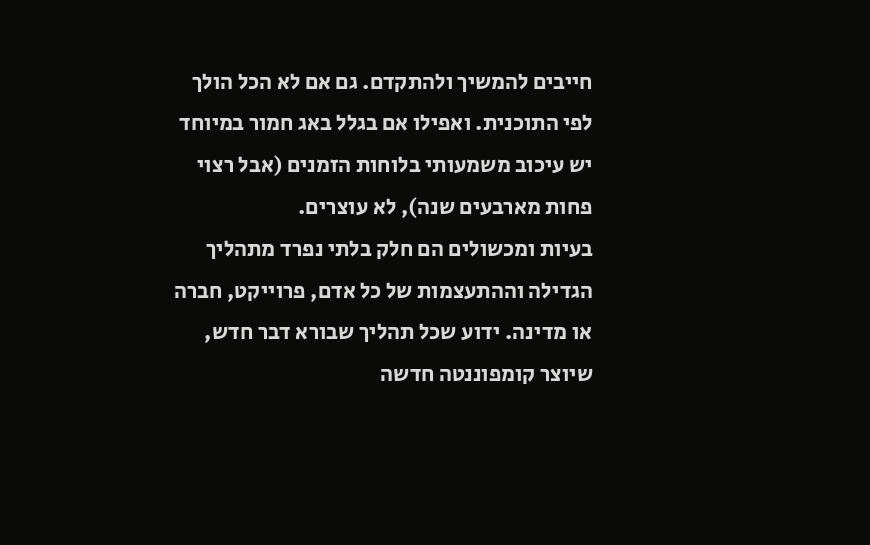חייבים להמשיך ולהתקדם. גם אם לא הכל הולך לפי התוכנית. ואפילו אם בגלל באג חמור במיוחד יש עיכוב משמעותי בלוחות הזמנים (אבל רצוי פחות מארבעים שנה), לא עוצרים.
בעיות ומכשולים הם חלק בלתי נפרד מתהליך הגדילה וההתעצמות של כל אדם, פרוייקט, חברה או מדינה. ידוע שכל תהליך שבורא דבר חדש, שיוצר קומפוננטה חדשה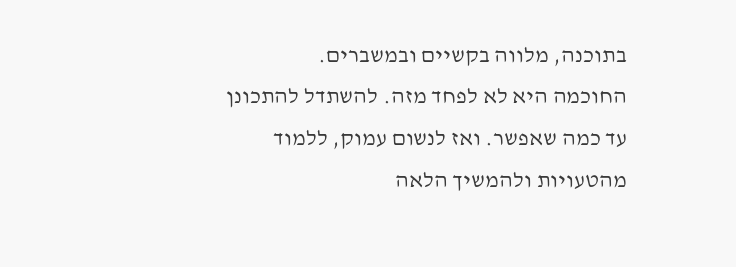בתוכנה, מלווה בקשיים ובמשברים.
החוכמה היא לא לפחד מזה. להשתדל להתכונן עד כמה שאפשר. ואז לנשום עמוק, ללמוד מהטעויות ולהמשיך הלאה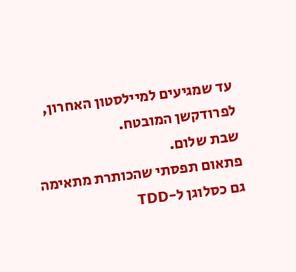עד שמגיעים למיילסטון האחרון, לפרודקשן המובטח.
שבת שלום.
פתאום תפסתי שהכותרת מתאימה גם כסלוגן ל-TDD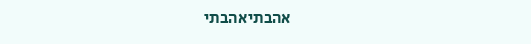אהבתיאהבתי